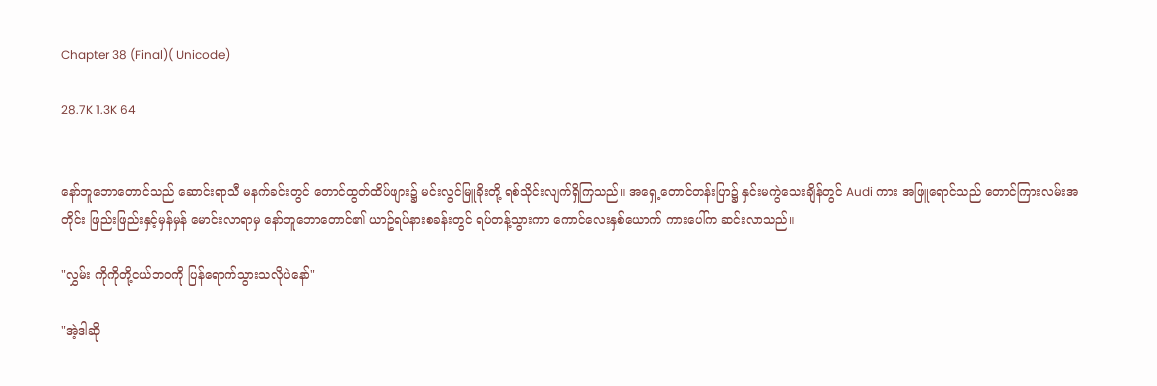Chapter 38 (Final)( Unicode)

28.7K 1.3K 64


နော်ဘူဘောတောင်သည် ဆောင်းရာသီ မနက်ခင်းတွင် တောင်ထွတ်ထိပ်ဖျား၌ မင်းလွင်မြူခိုးတို့ ရစ်သိုင်းလျက်ရှိကြသည်။ အရှေ့တောင်တန်းပြာ၌ နှင်းမကွဲသေးချိန်တွင် Audi ကား အဖြူ‌ရောင်သည် တောင်ကြားလမ်းအတိုင်း ဖြည်းဖြည်းနှင့်မှန်မှန် မောင်းလာရာမှ နော်ဘူဘောတောင်၏ ယာဥ်ရပ်နားစခန်းတွင် ရပ်တန့်သွားကာ ကောင်လေးနှစ်ယောက် ကားပေါ်က ဆင်းလာသည်။

"လွှမ်း ကိုကိုတို့ငယ်ဘဝကို ပြန်ရောက်သွားသလိုပဲနော်"

"အဲ့ဒါဆို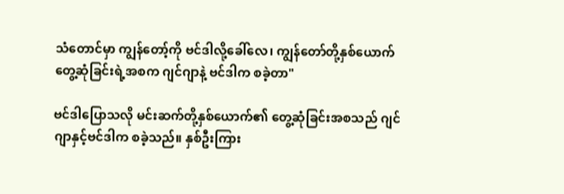သံတောင်မှာ ကျွန်တော့်ကို ဗင်ဒါလို့ခေါ်လေ၊ ကျွန်တော်တို့နှစ်ယောက် တွေ့ဆုံခြင်းရဲ့အစက ဂျင်ဂျာနဲ့ ဗင်ဒါက စခဲ့တာ"

ဗင်ဒါပြောသလို မင်းဆက်တို့နှစ်ယောက်၏ တွေ့ဆုံခြင်းအစသည် ဂျင်ဂျာနှင့်ဗင်ဒါက စခဲ့သည်။ နှစ်ဦးကြား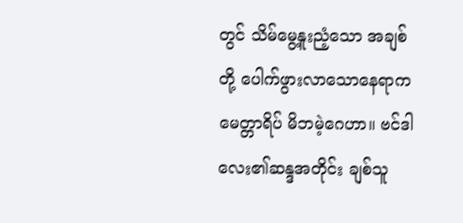တွင် သိမ်မွေ့နူးညံ့သော အချစ်တို့ ပေါက်ဖွားလာသောနေရာက မေတ္တာရိပ် မိဘမဲ့ဂေဟာ။ ဗင်ဒါလေး၏ဆန္ဒအတိုင်း ချစ်သူ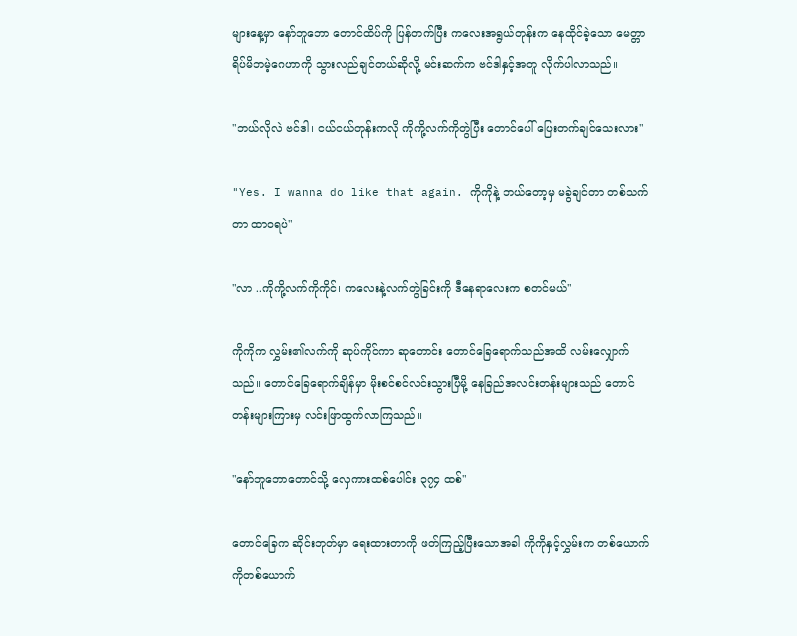များနေ့မှာ နော်ဘူဘော တောင်ထိပ်ကို ပြန်တက်ပြီး ကလေးအရွယ်တုန်းက နေထိုင်ခဲ့သော မေတ္တာရိပ်မိဘမဲ့ဂေဟာကို သွားလည်ချင်တယ်ဆိုလို့ မင်းဆက်က ဗင်ဒါနှင့်အတူ လိုက်ပါလာသည်။

"ဘယ်လိုလဲ ဗင်ဒါ၊ ငယ်ငယ်တုန်းကလို ကိုကို့လက်ကိုတွဲပြီး တောင်ပေါ် ပြေးတက်ချင်သေးလား"

"Yes. I wanna do like that again. ကိုကိုနဲ့ ဘယ်တော့မှ မခွဲချင်တာ တစ်သက်တာ ထာဝရပဲ"

"လာ ..ကိုကို့လက်ကိုကိုင်၊ ကလေးနဲ့လက်တွဲခြင်းကို ဒီနေရာလေးက စတင်မယ်"

ကိုကိုက လွှမ်း၏လက်ကို ဆုပ်ကိုင်ကာ ဆုတောင်း တောင်ခြေရောက်သည်အထိ လမ်းလျှောက်သည်။ တောင်ခြေရောက်ချိန်မှာ မိုးစင်စင်လင်းသွားပြီမို့ နေခြည်အလင်းတန်းများသည် တောင်တန်းများကြားမှ လင်းဖြာထွက်လာကြသည်။

"နော်ဘူဘောတောင်သို့ လှေကားထစ်ပေါင်း ၃၇၄ ထစ်"

တောင်ခြေက ဆိုင်းဘုတ်မှာ ရေးထားတာကို ဖတ်ကြည့်ပြီးသောအခါ ကိုကိုနှင့်လွှမ်းက တစ်ယောက်ကိုတစ်ယောက်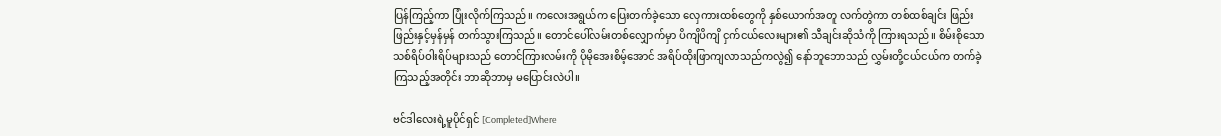ပြန်ကြည့်ကာ ပြုံးလိုက်ကြသည်။ ကလေးအရွယ်က ပြေးတက်ခဲ့သော လှေကားထစ်တွေကို နှစ်ယောက်အတူ လက်တွဲကာ တစ်ထစ်ချင်း ဖြည်းဖြည်းနှင့်မှန်မှန် တက်သွားကြသည်။ တောင်ပေါ်လမ်းတစ်လျှောက်မှာ ပိကျိပိကျိ ငှက်ငယ်လေးများ၏ သီချင်းဆိုသံကို ကြားရသည်။ စိမ်းစိုသော သစ်ရိပ်ဝါးရိပ်များသည် တောင်ကြားလမ်းကို ပိုမိုအေးစိမ့်အောင် အရိပ်ထိုးဖြာကျလာသည်ကလွဲ၍ နော်ဘူဘောသည် လွှမ်းတို့ငယ်ငယ်က တက်ခဲ့ကြသည့်အတိုင်း ဘာဆိုဘာမှ မပြောင်းလဲပါ။

ဗင်ဒါလေးရဲ့မူပိုင်ရှင် [Completed]Where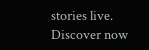stories live. Discover now